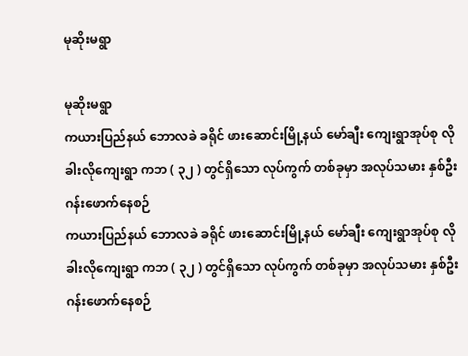မုဆိုးမရွာ

မုဆိုးမရွာ
ကယားပြည်နယ် ဘောလခဲ ခရိုင် ဖားဆောင်းမြို့နယ် မော်ချီး ကျေးရွာအုပ်စု လိုခါးလိုကျေးရွာ ကဘ ( ၃၂ ) တွင်ရှိသော လုပ်ကွက် တစ်ခုမှာ အလုပ်သမား နှစ်ဦး ဂန်းဖောက်နေစဉ်
ကယားပြည်နယ် ဘောလခဲ ခရိုင် ဖားဆောင်းမြို့နယ် မော်ချီး ကျေးရွာအုပ်စု လိုခါးလိုကျေးရွာ ကဘ ( ၃၂ ) တွင်ရှိသော လုပ်ကွက် တစ်ခုမှာ အလုပ်သမား နှစ်ဦး ဂန်းဖောက်နေစဉ်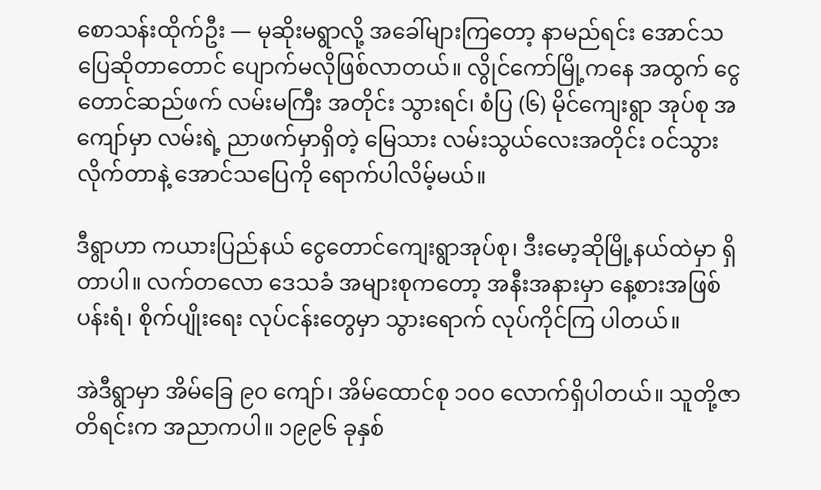စောသန်းထိုက်ဦး — မုဆိုးမရွာလို့ အခေါ်များကြတော့ နာမည်ရင်း အောင်သပြေဆိုတာတောင် ပျောက်မလိုဖြစ်လာတယ်။ လွိုင်ကော်မြို့ကနေ အထွက် ငွေတောင်ဆည်ဖက် လမ်းမကြီး အတိုင်း သွားရင်၊ စံပြ (၆) မိုင်ကျေးရွာ အုပ်စု အကျော်မှာ လမ်းရဲ့ ညာဖက်မှာရှိတဲ့ မြေသား လမ်းသွယ်လေးအတိုင်း ဝင်သွားလိုက်တာနဲ့ အောင်သပြေကို ရောက်ပါလိမ့်မယ်။

ဒီရွာဟာ ကယားပြည်နယ် ငွေတောင်ကျေးရွာအုပ်စု၊ ဒီးမော့ဆိုမြို့နယ်ထဲမှာ ရှိတာပါ။ လက်တလော ဒေသခံ အများစုကတော့ အနီးအနားမှာ နေ့စားအဖြစ် ပန်းရံ၊ စိုက်ပျိုးရေး လုပ်ငန်းတွေမှာ သွားရောက် လုပ်ကိုင်ကြ ပါတယ်။

အဲဒီရွာမှာ အိမ်ခြေ ၉၀ ကျော်၊ အိမ်ထောင်စု ၁၀၀ လောက်ရှိပါတယ်။ သူတို့ဇာတိရင်းက အညာကပါ။ ၁၉၉၆ ခုနှစ်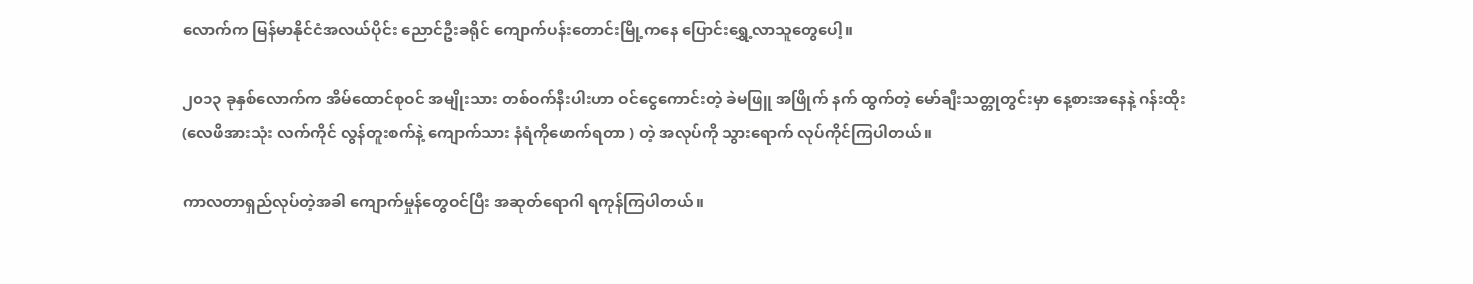လောက်က မြန်မာနိုင်ငံအလယ်ပိုင်း ညောင်ဦးခရိုင် ကျောက်ပန်းတောင်းမြို့ကနေ ပြောင်းရွှေ့လာသူတွေပေါ့။

၂၀၁၃ ခုနှစ်လောက်က အိမ်ထောင်စုဝင် အမျိုးသား တစ်ဝက်နီးပါးဟာ ဝင်ငွေကောင်းတဲ့ ခဲမဖြူ အဖြိုက် နက် ထွက်တဲ့ မော်ချီးသတ္တုတွင်းမှာ နေ့စားအနေနဲ့ ဂန်းထိုး (လေဖိအားသုံး လက်ကိုင် လွန်တူးစက်နဲ့ ကျောက်သား နံရံကိုဖောက်ရတာ ) တဲ့ အလုပ်ကို သွားရောက် လုပ်ကိုင်ကြပါတယ်။

ကာလတာရှည်လုပ်တဲ့အခါ ကျောက်မှုန်တွေဝင်ပြီး အဆုတ်ရောဂါ ရကုန်ကြပါတယ်။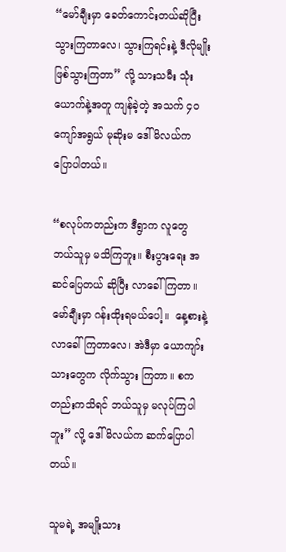“မော်ချီးမှာ ခေတ်ကောင်းတယ်ဆိုပြီး သွားကြတာလေ၊ သွားကြရင်းနဲ့ ဒီလိုမျိုးဖြစ်သွားကြတာ” လို့ သားသမီး သုံးယောက်နဲ့အတူ ကျန်ခဲ့တဲ့ အသက် ၄၀ ကျော်အရွယ် မုဆိုးမ ဒေါ်မိလယ်က ပြောပါတယ်။

“စလုပ်ကတည်းက ဒီရွာက လူတွေ ဘယ်သူမှ မသိကြဘူး။ စီးပွားရေး အဆင်ပြေတယ် ဆိုပြီး လာခေါ် ကြတာ။ မော်ချီးမှာ ဂန်းထိုးရမယ်ပေါ့။  နေ့စားနဲ့ လာခေါ်ကြတာလေ၊ အဲဒီမှာ ယောကျာ်းသားတွေက လိုက်သွား ကြတာ။ စကတည်းကသိရင် ဘယ်သူမှ မလုပ်ကြပါဘူး” လို့ ဒေါ်မိလယ်က ဆက်ပြောပါ တယ်။

သူမရဲ့ အမျိုးသား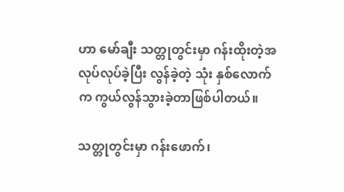ဟာ မော်ချီး သတ္တုတွင်းမှာ ဂန်းထိုးတဲ့အလုပ်လုပ်ခဲ့ပြီး လွန်ခဲ့တဲ့ သုံး နှစ်လောက်က ကွယ်လွန်သွားခဲ့တာဖြစ်ပါတယ်။

သတ္တုတွင်းမှာ ဂန်းဖောက်၊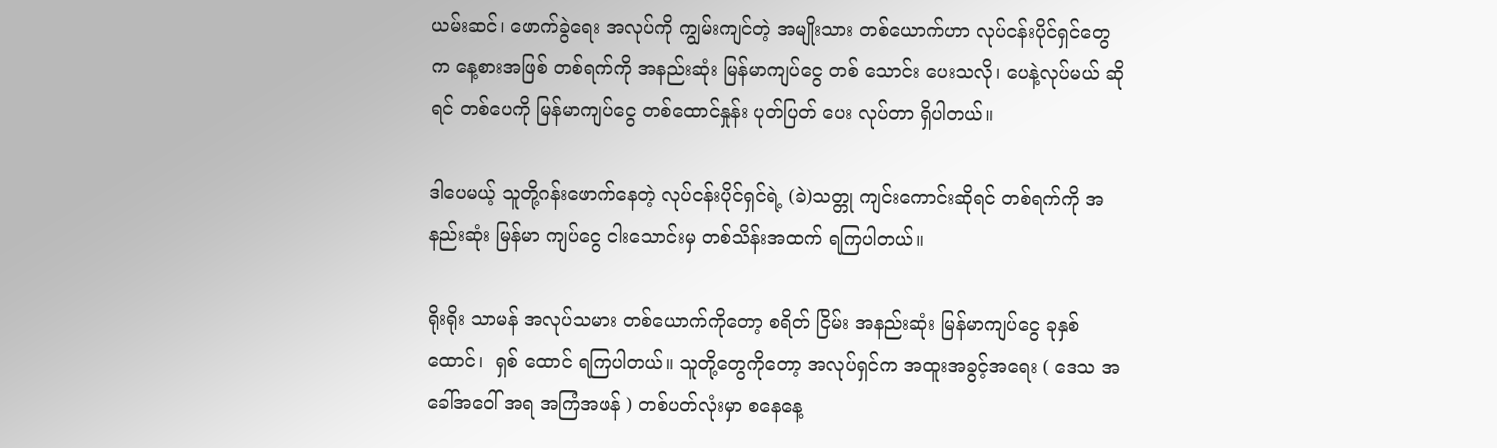ယမ်းဆင်၊ ဖောက်ခွဲရေး အလုပ်ကို ကျွမ်းကျင်တဲ့ အမျိုးသား တစ်ယောက်ဟာ လုပ်ငန်းပိုင်ရှင်တွေက နေ့စားအဖြစ် တစ်ရက်ကို အနည်းဆုံး မြန်မာကျပ်ငွေ တစ် သောင်း ပေးသလို၊ ပေနဲ့လုပ်မယ် ဆိုရင် တစ်ပေကို မြန်မာကျပ်ငွေ တစ်ထောင်နှုန်း ပုတ်ပြတ် ပေး လုပ်တာ ရှိပါတယ်။

ဒါပေမယ့် သူတို့ဂန်းဖောက်နေတဲ့ လုပ်ငန်းပိုင်ရှင်ရဲ့ (ခဲ)သတ္တု ကျင်းကောင်းဆိုရင် တစ်ရက်ကို အနည်းဆုံး မြန်မာ ကျပ်ငွေ ငါးသောင်းမှ တစ်သိန်းအထက် ရကြပါတယ်။

ရိုးရိုး သာမန် အလုပ်သမား တစ်ယောက်ကိုတော့ စရိတ် ငြိမ်း အနည်းဆုံး မြန်မာကျပ်ငွေ ခုနှစ်ထောင်၊  ရှစ် ထောင် ရကြပါတယ်။ သူတို့တွေကိုတော့ အလုပ်ရှင်က အထူးအခွင့်အရေး ( ဒေသ အခေါ်အဝေါ် အရ အကြံအဖန် ) တစ်ပတ်လုံးမှာ စနေနေ့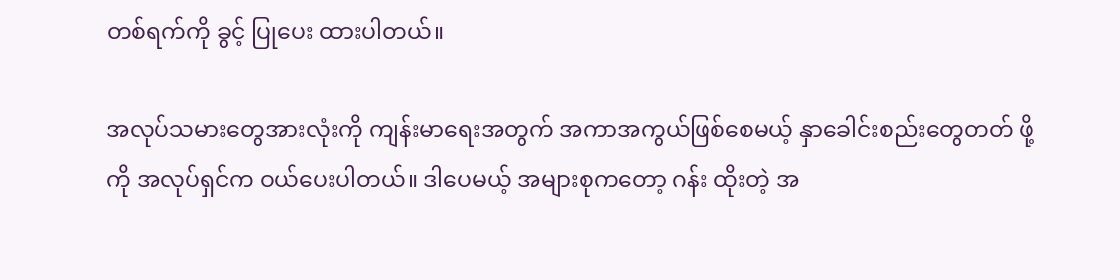တစ်ရက်ကို ခွင့် ပြုပေး ထားပါတယ်။

အလုပ်သမားတွေအားလုံးကို ကျန်းမာရေးအတွက် အကာအကွယ်ဖြစ်စေမယ့် နှာခေါင်းစည်းတွေတတ် ဖို့ကို အလုပ်ရှင်က ဝယ်ပေးပါတယ်။ ဒါပေမယ့် အများစုကတော့ ဂန်း ထိုးတဲ့ အ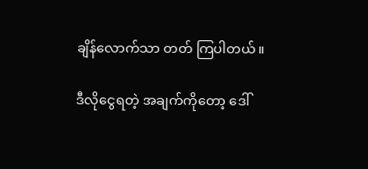ချိန်လောက်သာ တတ် ကြပါတယ်။

ဒီလိုငွေရတဲ့ အချက်ကိုတော့ ဒေါ်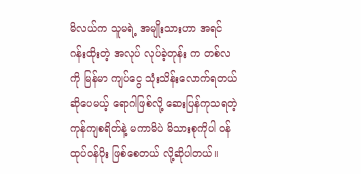မိလယ်က သူမရဲ့ အမျိုးသားဟာ အရင် ဂန်းထိုးတဲ့ အလုပ် လုပ်ခဲ့တုန်း က တစ်လကို မြန်မာ ကျပ်ငွေ သုံးသိန်းလောက်ရတယ် ဆိုပေမယ့် ရောဂါဖြစ်လို့ ဆေးပြန်ကုသရတဲ့ ကုန်ကျစရိတ်နဲ့ မကာမိပဲ မိသားစုကိုပါ ဝန်ထုပ်ဝန်ပိုး ဖြစ်စေတယ် လို့ဆိုပါတယ်။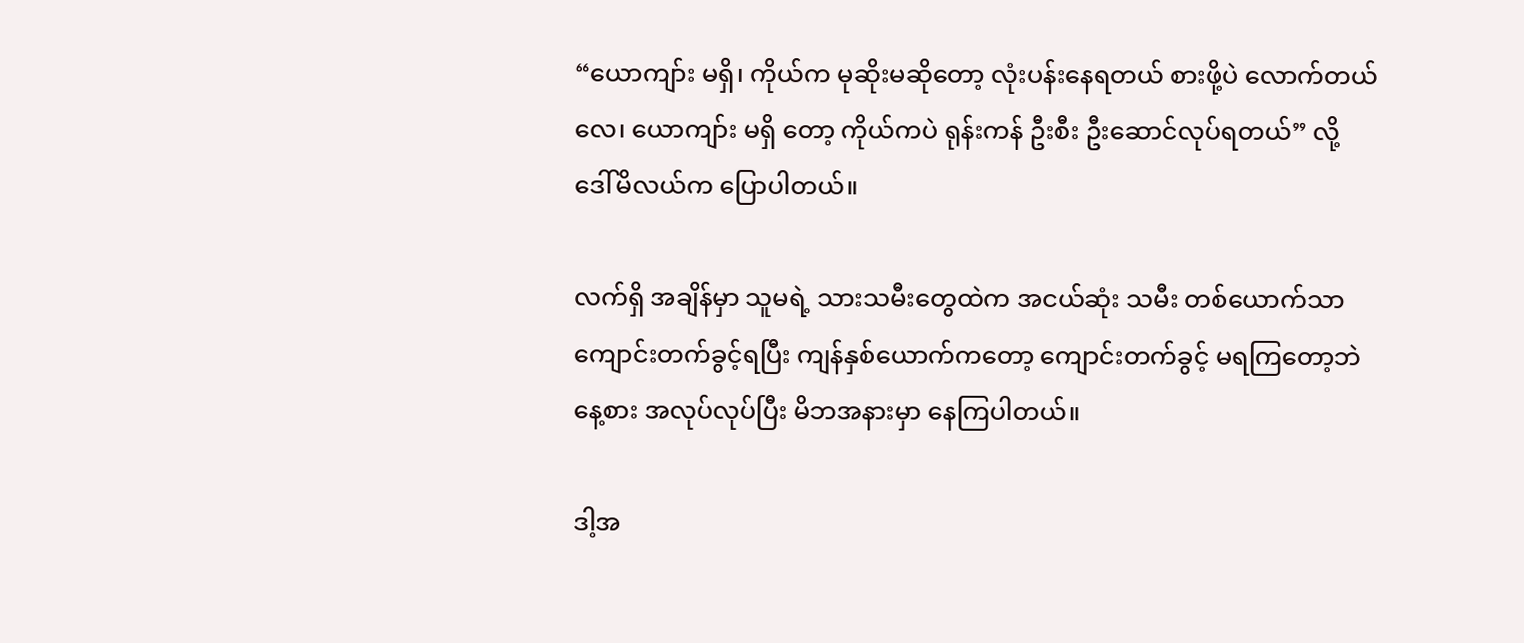“ယောကျာ်း မရှိ၊ ကိုယ်က မုဆိုးမဆိုတော့ လုံးပန်းနေရတယ် စားဖို့ပဲ လောက်တယ်လေ၊ ယောကျာ်း မရှိ တော့ ကိုယ်ကပဲ ရုန်းကန် ဦးစီး ဦးဆောင်လုပ်ရတယ်” လို့ ဒေါ်မိလယ်က ပြောပါတယ်။

လက်ရှိ အချိန်မှာ သူမရဲ့ သားသမီးတွေထဲက အငယ်ဆုံး သမီး တစ်ယောက်သာ ကျောင်းတက်ခွင့်ရပြီး ကျန်နှစ်ယောက်ကတော့ ကျောင်းတက်ခွင့် မရကြတော့ဘဲ နေ့စား အလုပ်လုပ်ပြီး မိဘအနားမှာ နေကြပါတယ်။

ဒါ့အ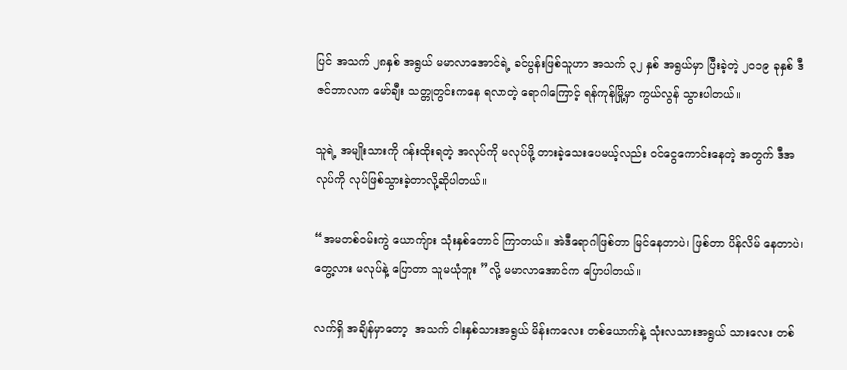ပြင် အသက် ၂၈နှစ် အရွယ် မမာလာအောင်ရဲ့ ခင်ပွန်းဖြစ်သူဟာ အသက် ၃၂ နှစ် အရွယ်မှာ ပြီးခဲ့တဲ့ ၂၀၁၉ ခုနှစ် ဒီဇင်ဘာလက မော်ချီး သတ္တုတွင်းကနေ ရလာတဲ့ ရောဂါကြောင့် ရန်ကုန်မြို့မှာ ကွယ်လွန် သွားပါတယ်။

သူရဲ့ အမျိုးသားကို ဂန်းထိုးရတဲ့ အလုပ်ကို မလုပ်ဖို့ တားခဲ့သေးပေမယ့်လည်း ဝင်ငွေကောင်းနေတဲ့ အတွက် ဒီအလုပ်ကို လုပ်ဖြစ်သွားခဲ့တာလို့ဆိုပါတယ်။

“အမတစ်ဝမ်းကွဲ ယောကျ်ား သုံးနှစ်တောင် ကြာတယ်။ အဲဒီရောဂါဖြစ်တာ မြင်နေတာပဲ၊ ဖြစ်တာ ပိန်လိမ် နေတာပဲ၊ တွေ့လား မလုပ်နဲ့ ပြောတာ သူမယုံဘူး ”လို့ မမာလာအောင်က ပြောပါတယ်။

လက်ရှိ အချိန်မှာတော့  အသက် ငါးနှစ်သားအရွယ် မိန်းကလေး တစ်ယောက်နဲ့ သုံးလသားအရွယ် သားလေး တစ်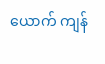ယောက် ကျန်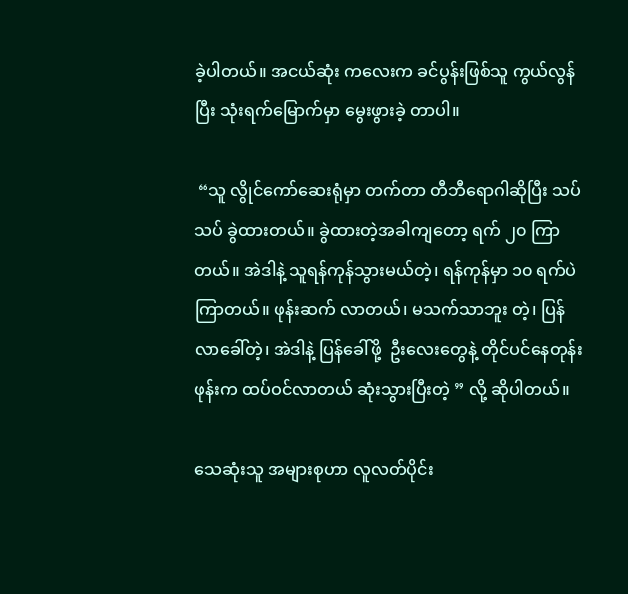ခဲ့ပါတယ်။ အငယ်ဆုံး ကလေးက ခင်ပွန်းဖြစ်သူ ကွယ်လွန်ပြီး သုံးရက်မြောက်မှာ မွေးဖွားခဲ့ တာပါ။

 “သူ လွိုင်ကော်ဆေးရုံမှာ တက်တာ တီဘီရောဂါဆိုပြီး သပ်သပ် ခွဲထားတယ်။ ခွဲထားတဲ့အခါကျတော့ ရက် ၂၀ ကြာတယ်။ အဲဒါနဲ့ သူရန်ကုန်သွားမယ်တဲ့၊ ရန်ကုန်မှာ ၁၀ ရက်ပဲကြာတယ်။ ဖုန်းဆက် လာတယ်၊ မသက်သာဘူး တဲ့၊ ပြန်လာခေါ်တဲ့၊ အဲဒါနဲ့ ပြန်ခေါ်ဖို့  ဦးလေးတွေနဲ့ တိုင်ပင်နေတုန်း ဖုန်းက ထပ်ဝင်လာတယ် ဆုံးသွားပြီးတဲ့ ” လို့ ဆိုပါတယ်။

သေဆုံးသူ အများစုဟာ လူလတ်ပိုင်း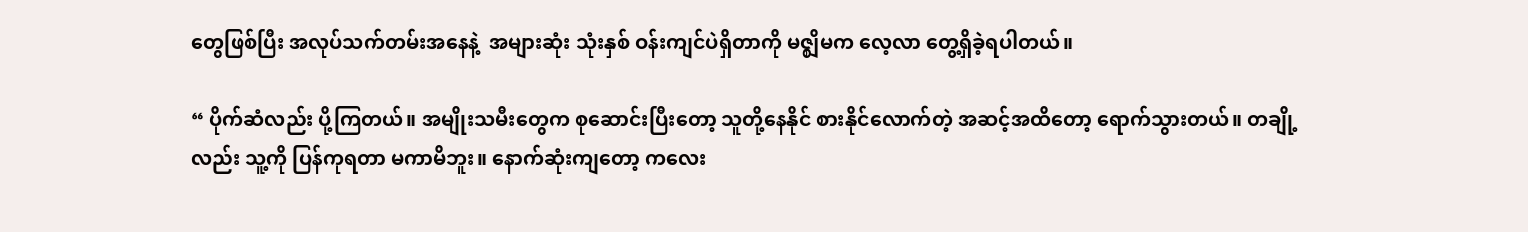တွေဖြစ်ပြီး အလုပ်သက်တမ်းအနေနဲ့  အများဆုံး သုံးနှစ် ဝန်းကျင်ပဲရှိတာကို မဇ္ဈိမက လေ့လာ တွေ့ရှိခဲ့ရပါတယ်။

“ ပိုက်ဆံလည်း ပို့ကြတယ်။ အမျိုးသမီးတွေက စုဆောင်းပြီးတော့ သူတို့နေနိုင် စားနိုင်လောက်တဲ့ အဆင့်အထိတော့ ရောက်သွားတယ်။ တချို့လည်း သူ့ကို ပြန်ကုရတာ မကာမိဘူး။ နောက်ဆုံးကျတော့ ကလေး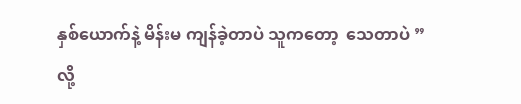နှစ်ယောက်နဲ့ မိန်းမ ကျန်ခဲ့တာပဲ သူကတော့  သေတာပဲ ”လို့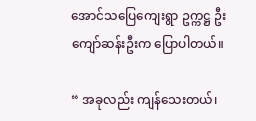အောင်သပြေကျေးရွာ ဥက္ကဋ္ဌ ဦးကျော်ဆန်းဦးက ပြောပါတယ်။

“ အခုလည်း ကျန်သေးတယ်၊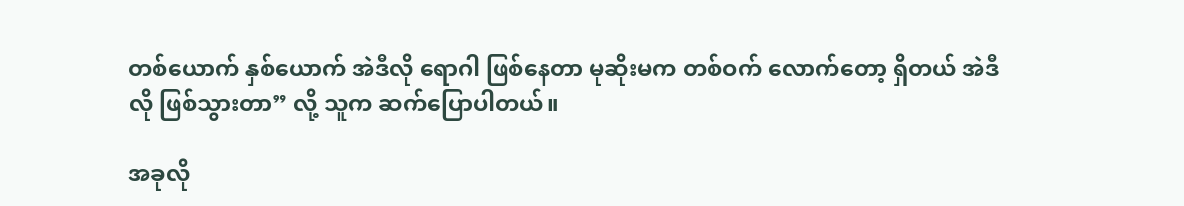တစ်ယောက် နှစ်ယောက် အဲဒီလို ရောဂါ ဖြစ်နေတာ မုဆိုးမက တစ်ဝက် လောက်တော့ ရှိတယ် အဲဒီလို ဖြစ်သွားတာ” လို့ သူက ဆက်ပြောပါတယ်။

အခုလို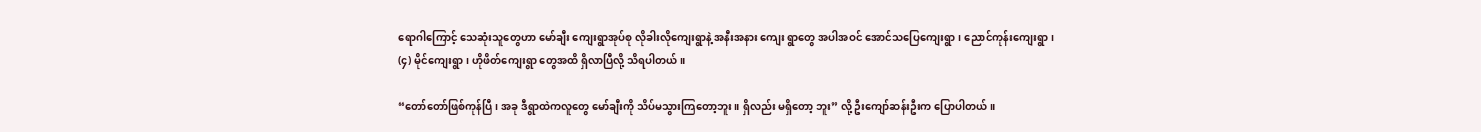ရောဂါကြောင့် သေဆုံးသူတွေဟာ မော်ချီး ကျေးရွာအုပ်စု လိုခါးလိုကျေးရွာနဲ့ အနီးအနား ကျေး ရွာတွေ အပါအဝင် အောင်သပြေကျေးရွာ၊ ညောင်ကုန်းကျေးရွာ၊ (၄) မိုင်ကျေးရွာ၊ ဟိုဖိတ်ကျေးရွာ တွေအထိ ရှိလာပြီလို့ သိရပါတယ်။

“တော်တော်ဖြစ်ကုန်ပြီ၊ အခု ဒီရွာထဲကလူတွေ မော်ချီးကို သိပ်မသွားကြတော့ဘူး။ ရှိလည်း မရှိတော့ ဘူး” လို့ ဦးကျော်ဆန်းဦးက ပြောပါတယ်။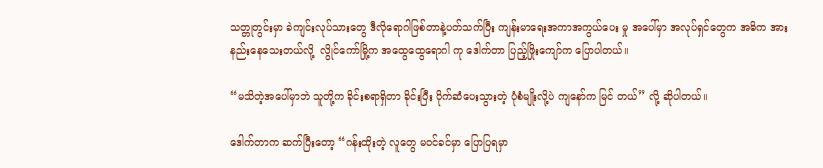သတ္တုတွင်းမှာ ခဲကျင်းလုပ်သားတွေ ဒီလိုရောဂါဖြစ်တာနဲ့ပတ်သက်ပြီး ကျန်းမာရေးအကာအကွယ်ပေး မှု အပေါ်မှာ အလုပ်ရှင်တွေက အဓိက အားနည်းနေသေးတယ်လို့  လွိုင်ကော်မြို့က အထွေထွေရောဂါ ကု ဒေါက်တာ ပြည့်ဖြိုးကျော်က ပြောပါတယ်။

“မသိတဲ့အပေါ်မှာဘဲ သူတို့က ခိုင်းစရာရှိတာ ခိုင်းပြီး ပိုက်ဆံပေးသွားတဲ့ ပုံစံမျိုးလို့ပဲ ကျနော်က မြင် တယ်” လို့ ဆိုပါတယ်။

ဒေါက်တာက ဆက်ပြီးတော့ “ဂန်းထိုးတဲ့ လူတွေ မဝင်ခင်မှာ ပြောပြရမှာ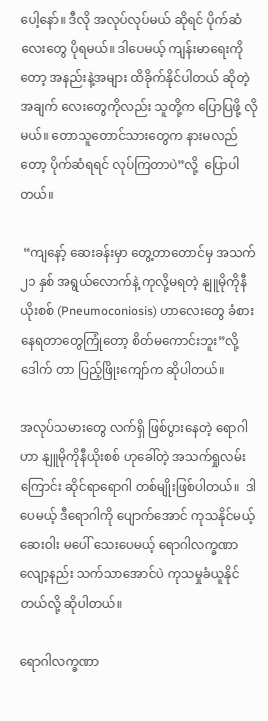ပေါ့နော်။ ဒီလို အလုပ်လုပ်မယ် ဆိုရင် ပိုက်ဆံလေးတွေ ပိုရမယ်။ ဒါပေမယ့် ကျန်းမာရေးကိုတော့ အနည်းနဲ့အများ ထိခိုက်နိုင်ပါတယ် ဆိုတဲ့ အချက် လေးတွေကိုလည်း သူတို့က ပြောပြဖို့ လိုမယ်။ တောသူတောင်သားတွေက နားမလည် တော့ ပိုက်ဆံရရင် လုပ်ကြတာပဲ”လို့  ပြောပါတယ်။

 “ကျနော့် ဆေးခန်းမှာ တွေ့တာတောင်မှ အသက် ၂၁ နှစ် အရွယ်လောက်နဲ့ ကုလို့မရတဲ့ နျူမိုကိုနီ ယိုးစစ် (Pneumoconiosis) ဟာလေးတွေ ခံစားနေရတာတွေကြုံတော့ စိတ်မကောင်းဘူး”လို့ ဒေါက် တာ ပြည့်ဖြိုးကျော်က ဆိုပါတယ်။

အလုပ်သမားတွေ လက်ရှိ ဖြစ်ပွားနေတဲ့ ရောဂါဟာ နျူမိုကိုနီယိုးစစ် ဟုခေါ်တဲ့ အသက်ရှုလမ်းကြောင်း ဆိုင်ရာရောဂါ တစ်မျိုးဖြစ်ပါတယ်။  ဒါပေမယ့် ဒီရောဂါကို ပျောက်အောင် ကုသနိုင်မယ့် ဆေးဝါး မပေါ် သေးပေမယ့် ရောဂါလက္ခဏာ လျော့နည်း သက်သာအောင်ပဲ ကုသမှုခံယူနိုင်တယ်လို့ ဆိုပါတယ်။

ရောဂါလက္ခဏာ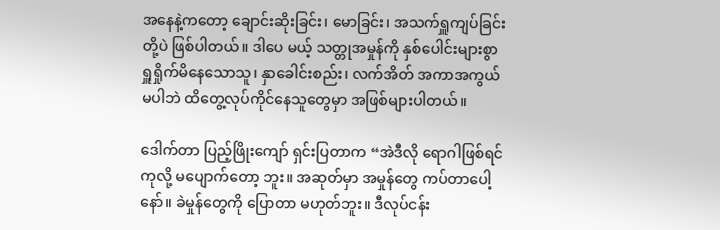အနေနဲ့ကတော့ ချောင်းဆိုးခြင်း၊ မောခြင်း၊ အသက်ရှူကျပ်ခြင်းတို့ပဲ ဖြစ်ပါတယ်။ ဒါပေ မယ့် သတ္တုအမှုန်ကို နှစ်ပေါင်းများစွာ ရှူရှိုက်မိနေသောသူ၊ နှာခေါင်းစည်း၊ လက်အိတ် အကာအကွယ် မပါဘဲ ထိတွေ့လုပ်ကိုင်နေသူတွေမှာ အဖြစ်များပါတယ်။

ဒေါက်တာ ပြည့်ဖြိုးကျော် ရှင်းပြတာက “အဲဒီလို ရောဂါဖြစ်ရင် ကုလို့ မပျောက်တော့ ဘူး။ အဆုတ်မှာ အမှုန်တွေ ကပ်တာပေါ့နော်။ ခဲမှုန်တွေကို ပြောတာ မဟုတ်ဘူး။ ဒီလုပ်ငန်း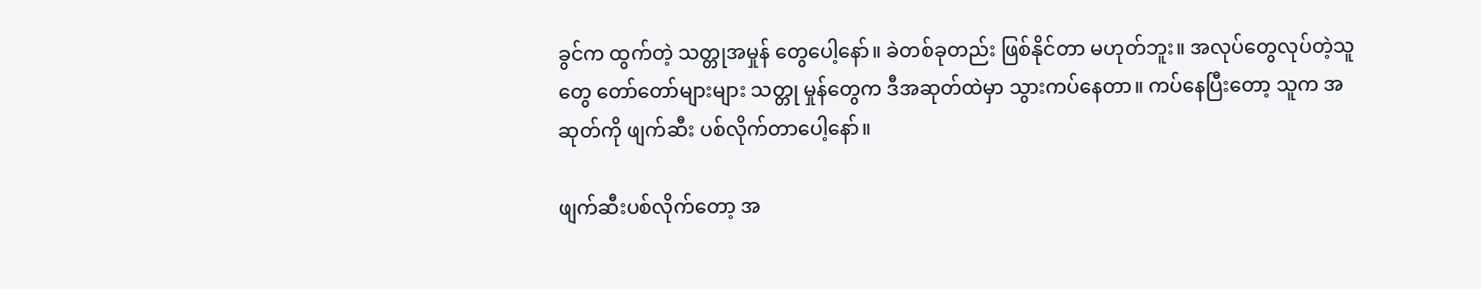ခွင်က ထွက်တဲ့ သတ္တုအမှုန် တွေပေါ့နော်။ ခဲတစ်ခုတည်း ဖြစ်နိုင်တာ မဟုတ်ဘူး။ အလုပ်တွေလုပ်တဲ့သူတွေ တော်တော်များများ သတ္တု မှုန်တွေက ဒီအဆုတ်ထဲမှာ သွားကပ်နေတာ။ ကပ်နေပြီးတော့ သူက အဆုတ်ကို ဖျက်ဆီး ပစ်လိုက်တာပေါ့နော်။

ဖျက်ဆီးပစ်လိုက်တော့ အ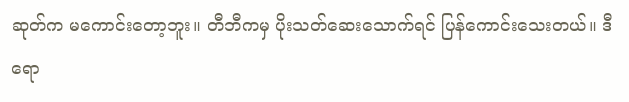ဆုတ်က မကောင်းတော့ဘူး။ တီဘီကမှ ပိုးသတ်ဆေးသောက်ရင် ပြန်ကောင်းသေးတယ်။ ဒီရော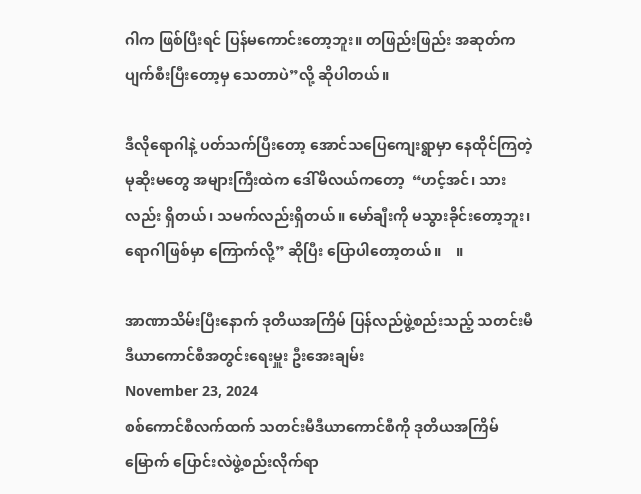ဂါက ဖြစ်ပြီးရင် ပြန်မကောင်းတော့ဘူး။ တဖြည်းဖြည်း အဆုတ်က ပျက်စီးပြီးတော့မှ သေတာပဲ”လို့ ဆိုပါတယ်။

ဒီလိုရောဂါနဲ့ ပတ်သက်ပြီးတော့ အောင်သပြေကျေးရွာမှာ နေထိုင်ကြတဲ့ မုဆိုးမတွေ အများကြီးထဲက ဒေါ်မိလယ်ကတော့  “ဟင့်အင်၊ သားလည်း ရှိတယ်၊ သမက်လည်းရှိတယ်။ မော်ချီးကို မသွားခိုင်းတော့ဘူး၊ ရောဂါဖြစ်မှာ ကြောက်လို့” ဆိုပြီး ပြောပါတော့တယ်။    ။

အာဏာသိမ်းပြီးနောက် ဒုတိယအကြိမ် ပြန်လည်ဖွဲ့စည်းသည့် သတင်းမီဒီယာကောင်စီအတွင်းရေးမှူး ဦးအေးချမ်း
November 23, 2024
စစ်ကောင်စီလက်ထက် သတင်းမီဒီယာကောင်စီကို ဒုတိယအကြိမ်မြောက် ပြောင်းလဲဖွဲ့စည်းလိုက်ရာ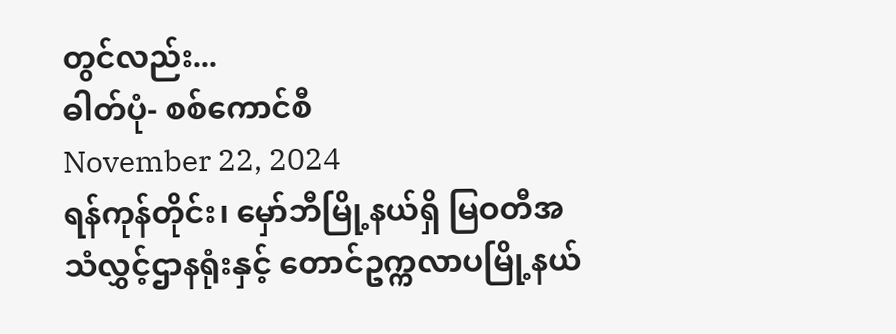တွင်လည်း...
ဓါတ်ပုံ- စစ်ကောင်စီ
November 22, 2024
ရန်ကုန်တိုင်း၊ မှော်ဘီမြို့နယ်ရှိ မြဝတီအသံလွှင့်ဌာနရုံးနှင့် တောင်ဥက္ကလာပမြို့နယ်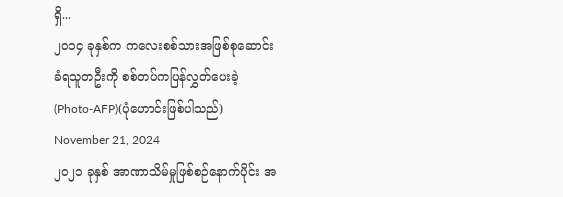ရှိ...
၂၀၁၄ ခုနှစ်က ကလေးစစ်သားအဖြစ်စုဆောင်းခံရသူတဦးကို စစ်တပ်ကပြန်လွှတ်ပေးခဲ့  (Photo-AFP)(ပုံဟောင်းဖြစ်ပါသည်)
November 21, 2024
၂၀၂၁ ခုနှစ် အာဏာသိမ်မှုဖြစ်စဉ်နောက်ပိုင်း အ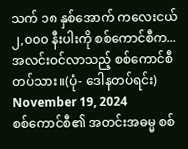သက် ၁၈ နှစ်အောက် ကလေးငယ် ၂,၀၀၀ နီးပါးကို စစ်ကောင်စီက...
အလင်းဝင်လာသည့် စစ်ကောင်စီတပ်သား။(ပုံ- ဒေါနတပ်ရင်း)
November 19, 2024
စစ်ကောင်စီ၏ အတင်းအဓမ္မ စစ်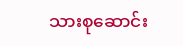သားစုဆောင်း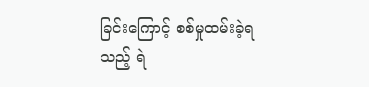ခြင်းကြောင့် စစ်မှုထမ်းခဲ့ရသည့် ရဲ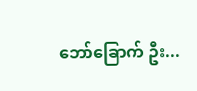ဘော်ခြောက် ဦး...